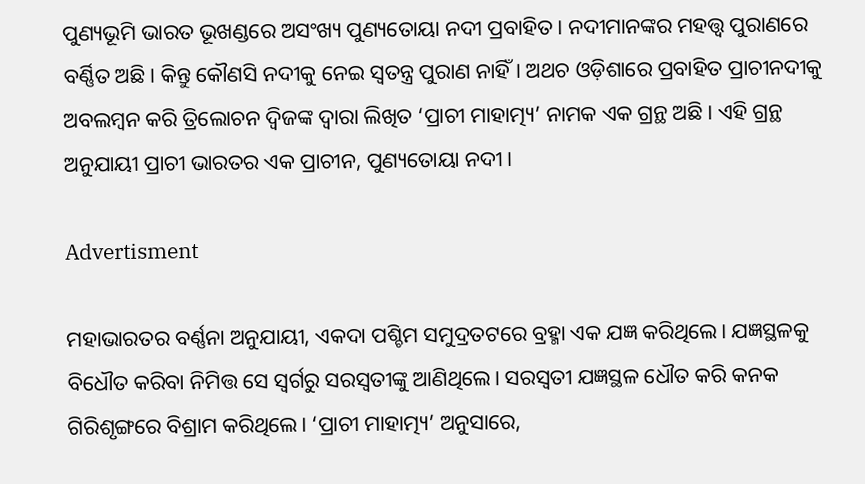ପୁଣ୍ୟଭୂମି ଭାରତ ଭୂଖଣ୍ଡରେ ଅସଂଖ୍ୟ ପୁଣ୍ୟତୋୟା ନଦୀ ପ୍ରବାହିତ। ନଦୀମାନଙ୍କର ମହତ୍ତ୍ୱ ପୁରାଣରେ ବର୍ଣ୍ଣିତ ଅଛି। କିନ୍ତୁ କୌଣସି ନଦୀକୁ ନେଇ ସ୍ୱତନ୍ତ୍ର ପୁରାଣ ନାହିଁ। ଅଥଚ ଓଡ଼ିଶାରେ ପ୍ରବାହିତ ପ୍ରାଚୀନଦୀକୁ ଅବଲମ୍ବନ କରି ତ୍ରିଲୋଚନ ଦ୍ୱିଜଙ୍କ ଦ୍ୱାରା ଲିଖିତ ‘ପ୍ରାଚୀ ମାହାତ୍ମ୍ୟ’ ନାମକ ଏକ ଗ୍ରନ୍ଥ ଅଛି। ଏହି ଗ୍ରନ୍ଥ ଅନୁଯାୟୀ ପ୍ରାଚୀ ଭାରତର ଏକ ପ୍ରାଚୀନ, ପୁଣ୍ୟତୋୟା ନଦୀ।

Advertisment

ମହାଭାରତର ବର୍ଣ୍ଣନା ଅନୁଯାୟୀ, ଏକଦା ପଶ୍ଚିମ ସମୁଦ୍ରତଟରେ ବ୍ରହ୍ମା ଏକ ଯଜ୍ଞ କରିଥିଲେ। ଯଜ୍ଞସ୍ଥଳକୁ ବିଧୌତ କରିବା ନିମିତ୍ତ ସେ ସ୍ୱର୍ଗରୁ ସରସ୍ୱତୀଙ୍କୁ ଆଣିଥିଲେ। ସରସ୍ୱତୀ ଯଜ୍ଞସ୍ଥଳ ଧୌତ କରି କନକ ଗିରିଶୃଙ୍ଗରେ ବିଶ୍ରାମ କରିଥିଲେ। ‘ପ୍ରାଚୀ ମାହାତ୍ମ୍ୟ’ ଅନୁସାରେ,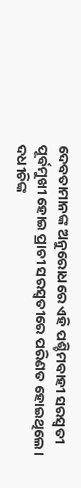ଦେବତାମାନଙ୍କ ଅନୁରୋଧରେ ଏହି ପଶ୍ଚିମବାହୀ ସରସ୍ୱତୀ ପୂର୍ବମୁଖୀ ହୋଇ ପ୍ରାଚୀ ସରସ୍ୱତୀରେ ପରିଣତ ହୋଇଥିଲେ। ଦଧୀଚିଙ୍କ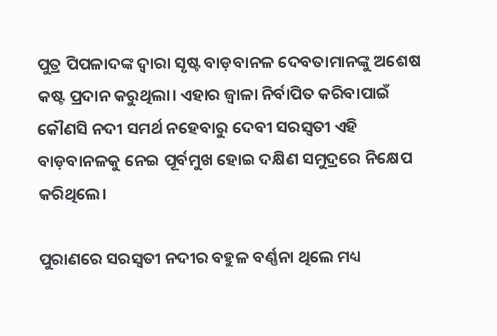ପୁତ୍ର ପିପଳାଦଙ୍କ ଦ୍ୱାରା ସୃଷ୍ଟ ବାଡ଼ବାନଳ ଦେବତାମାନଙ୍କୁ ଅଶେଷ କଷ୍ଟ ପ୍ରଦାନ କରୁଥିଲା। ଏହାର ଜ୍ୱାଳା ନିର୍ବାପିତ କରିବାପାଇଁ କୌଣସି ନଦୀ ସମର୍ଥ ନହେବାରୁ ଦେବୀ ସରସ୍ୱତୀ ଏହି ବାଡ଼ବାନଳକୁ ନେଇ ପୂର୍ବମୁଖ ହୋଇ ଦକ୍ଷିଣ ସମୁଦ୍ରରେ ନିକ୍ଷେପ କରିଥିଲେ।

ପୁରାଣରେ ସରସ୍ୱତୀ ନଦୀର ବହୁଳ ବର୍ଣ୍ଣନା ଥିଲେ ମଧ୍ୟ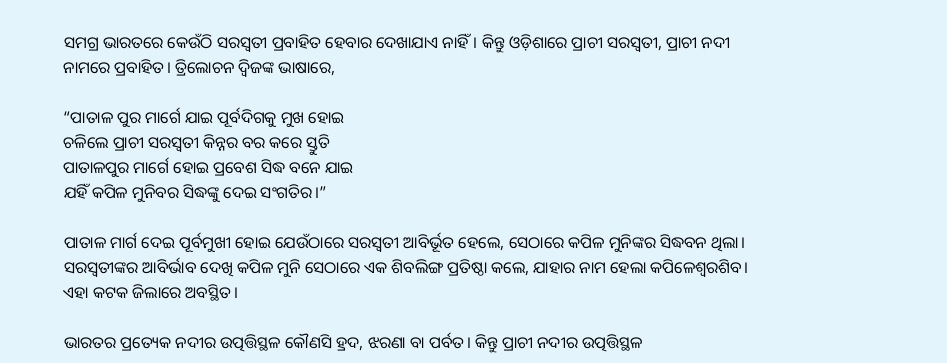ସମଗ୍ର ଭାରତରେ କେଉଁଠି ସରସ୍ୱତୀ ପ୍ରବାହିତ ହେବାର ଦେଖାଯାଏ ନାହିଁ। କିନ୍ତୁ ଓଡ଼ିଶାରେ ପ୍ରାଚୀ ସରସ୍ୱତୀ, ପ୍ରାଚୀ ନଦୀ ନାମରେ ପ୍ରବାହିତ। ତ୍ରିଲୋଚନ ଦ୍ୱିଜଙ୍କ ଭାଷାରେ,

“ପାତାଳ ପୁର ମାର୍ଗେ ଯାଇ ପୂର୍ବଦିଗକୁ ମୁଖ ହୋଇ
ଚଳିଲେ ପ୍ରାଚୀ ସରସ୍ୱତୀ କିନ୍ନର ବର କରେ ସ୍ତୁତି
ପାତାଳପୁର ମାର୍ଗେ ହୋଇ ପ୍ରବେଶ ସିଦ୍ଧ ବନେ ଯାଇ
ଯହିଁ କପିଳ ମୁନିବର ସିଦ୍ଧଙ୍କୁ ଦେଇ ସଂଗତିର।”

ପାତାଳ ମାର୍ଗ ଦେଇ ପୂର୍ବମୁଖୀ ହୋଇ ଯେଉଁଠାରେ ସରସ୍ୱତୀ ଆବିର୍ଭୂତ ହେଲେ, ସେଠାରେ କପିଳ ମୁନିଙ୍କର ସିଦ୍ଧବନ ଥିଲା। ସରସ୍ୱତୀଙ୍କର ଆବିର୍ଭାବ ଦେଖି କପିଳ ମୁନି ସେଠାରେ ଏକ ଶିବଲିଙ୍ଗ ପ୍ରତିଷ୍ଠା କଲେ, ଯାହାର ନାମ ହେଲା କପିଳେଶ୍ୱରଶିବ। ଏହା କଟକ ଜିଲାରେ ଅବସ୍ଥିତ।

ଭାରତର ପ୍ରତ୍ୟେକ ନଦୀର ଉତ୍ପତ୍ତିସ୍ଥଳ କୌଣସି ହ୍ରଦ, ଝରଣା ବା ପର୍ବତ। କିନ୍ତୁ ପ୍ରାଚୀ ନଦୀର ଉତ୍ପତ୍ତିସ୍ଥଳ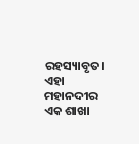ରହସ୍ୟାବୃତ। ଏହା ମହାନଦୀର ଏକ ଶାଖା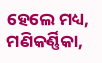ହେଲେ ମଧ୍ୟ, ମଣିକର୍ଣ୍ଣିକା,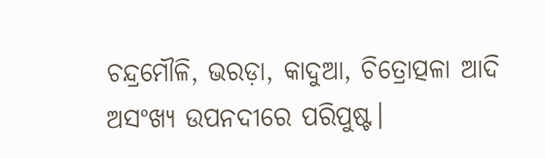ଚନ୍ଦ୍ରମୌଳି, ଭରଡ଼ା, କାଦୁଆ, ଚିତ୍ରୋତ୍ପଳା ଆଦି ଅସଂଖ୍ୟ ଉପନଦୀରେ ପରିପୁଷ୍ଟ।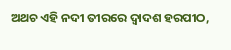ଅଥଚ ଏହି ନଦୀ ତୀରରେ ଦ୍ୱାଦଶ ହରପୀଠ,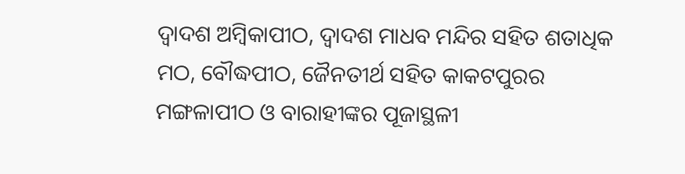ଦ୍ୱାଦଶ ଅମ୍ବିକାପୀଠ, ଦ୍ୱାଦଶ ମାଧବ ମନ୍ଦିର ସହିତ ଶତାଧିକ ମଠ, ବୌଦ୍ଧପୀଠ, ଜୈନତୀର୍ଥ ସହିତ କାକଟପୁରର ମଙ୍ଗଳାପୀଠ ଓ ବାରାହୀଙ୍କର ପୂଜାସ୍ଥଳୀ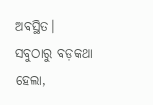ଅବସ୍ଥିତ। ସବୁଠାରୁ ବଡ଼କଥା ହେଲା,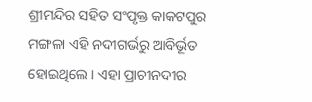ଶ୍ରୀମନ୍ଦିର ସହିତ ସଂପୃକ୍ତ କାକଟପୁର ମଙ୍ଗଳା ଏହି ନଦୀଗର୍ଭରୁ ଆବିର୍ଭୂତ ହୋଇଥିଲେ। ଏହା ପ୍ରାଚୀନଦୀର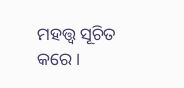ମହତ୍ତ୍ୱ ସୂଚିତ କରେ।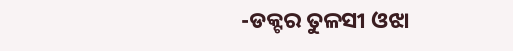-ଡକ୍ଟର ତୁଳସୀ ଓଝା